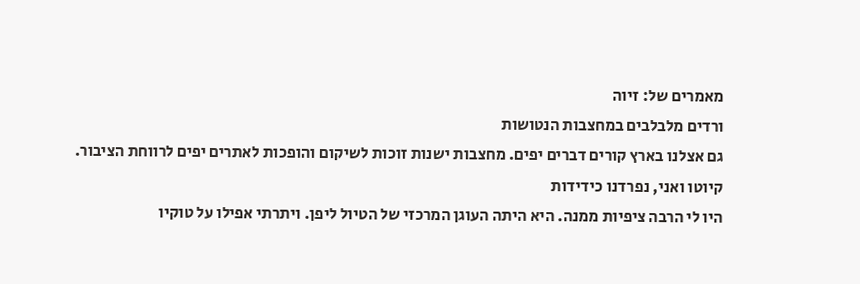מאמרים של: זיוה
ורדים מלבלבים במחצבות הנטושות
גם אצלנו בארץ קורים דברים יפים. מחצבות ישנות זוכות לשיקום והופכות לאתרים יפים לרווחת הציבור.
קיוטו ואני, נפרדנו כידידות
היו לי הרבה ציפיות ממנה. היא היתה העוגן המרכזי של הטיול ליפן. ויתרתי אפילו על טוקיו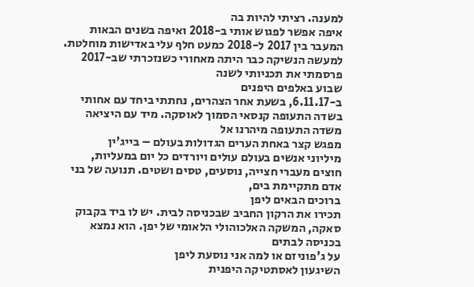למענה. רציתי להיות בה
איפה אפשר לפגוש אותי ב-2018 ואיפה בשנים הבאות
המעבר בין 2017 ל-2018 כמעט חלף עלי באדישות מוחלטת. למעשה הנשיקה כבר היתה מאחורי כשנזכרתי שב-2017 פרסמתי את תכניותי לשנה
שבוע באלפים היפנים
ב-6.11.17, בשעת אחר הצהרים, נחתתי ביחד עם אחותי בשדה התעופה קנסאי הסמוך לאוסקה. מיד עם היציאה משדה התעופה מיהרנו אל
מפגש קצר באחת הערים הגדולות בעולם – בייג'ין
מיליוני אנשים בעולם עולים ויורדים כל יום במעליות, חוצים מעברי חצייה, נוסעים, טסים ושטים. תנועה של בני אדם מתקיימת בים,
ברוכים הבאים ליפן
תכירו את הרקון החביב שבכניסה לבית. יש לו ביד בקבוק סאקה, המשקה האלכוהולי הלאומי של יפן. הוא נמצא בכניסה לבתים
על ג'פוניזם או למה אני נוסעת ליפן
השיגעון לאסתטיקה היפנית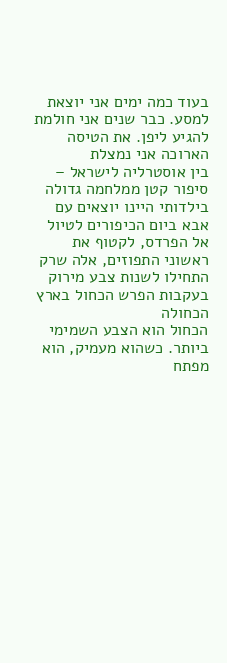בעוד כמה ימים אני יוצאת למסע. כבר שנים אני חולמת להגיע ליפן. את הטיסה הארוכה אני נמצלת
בין אוסטרליה לישראל – סיפור קטן ממלחמה גדולה
בילדותי היינו יוצאים עם אבא ביום הכיפורים לטיול אל הפרדס, לקטוף את ראשוני התפוזים, אלה שרק התחילו לשנות צבע מירוק
בעקבות הפרש הכחול בארץ הכחולה
הכחול הוא הצבע השמימי ביותר. כשהוא מעמיק, הוא מפתח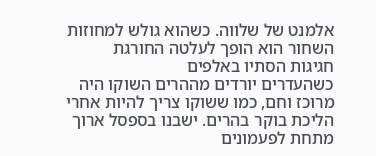אלמנט של שלווה. כשהוא גולש למחוזות השחור הוא הופך לעלטה החורגת
חגיגות הסתיו באלפים
כשהעדרים יורדים מההרים השוקו היה מרוכז וחם, כמו ששוקו צריך להיות אחרי הליכת בוקר בהרים. ישבנו בספסל ארוך מתחת לפעמונים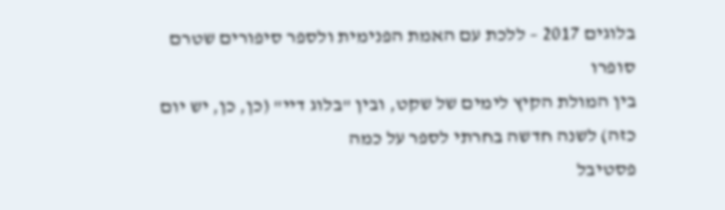בלוגים 2017 – ללכת עם האמת הפנימית ולספר סיפורים שטרם סופרו
בין המולת הקיץ לימים של שקט, ובין "בלוג דיי" (כן, כן, יש יום כזה) לשנה חדשה בחרתי לספר על כמה
פסטיבל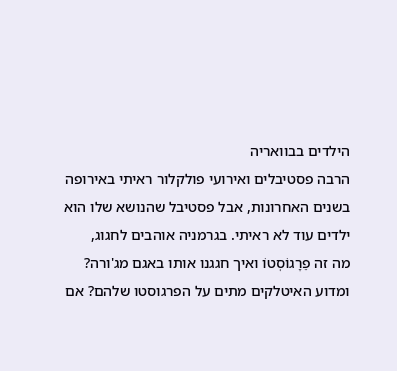הילדים בבוואריה
הרבה פסטיבלים ואירועי פולקלור ראיתי באירופה בשנים האחרונות, אבל פסטיבל שהנושא שלו הוא ילדים עוד לא ראיתי. בגרמניה אוהבים לחגוג,
מה זה פֵרָגוֹסְטוֹ ואיך חגגנו אותו באגם מג'ורה?
ומדוע האיטלקים מתים על הפרגוסטו שלהם? אם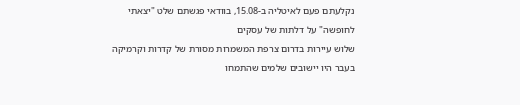נקלעתם פעם לאיטליה ב-15.08, בוודאי פגשתם שלט "יצאתי לחופשה" על דלתות של עסקים
שלוש עיירות בדרום צרפת המשמרות מסורת של קדרות וקרמיקה
בעבר היו יישובים שלמים שהתמחו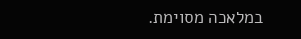במלאכה מסוימת.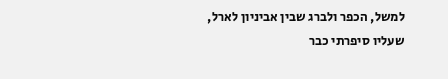למשל, הכפר ולברג שבין אביניון לארל, שעליו סיפרתי כבר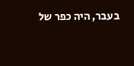בעבר, היה כפר של